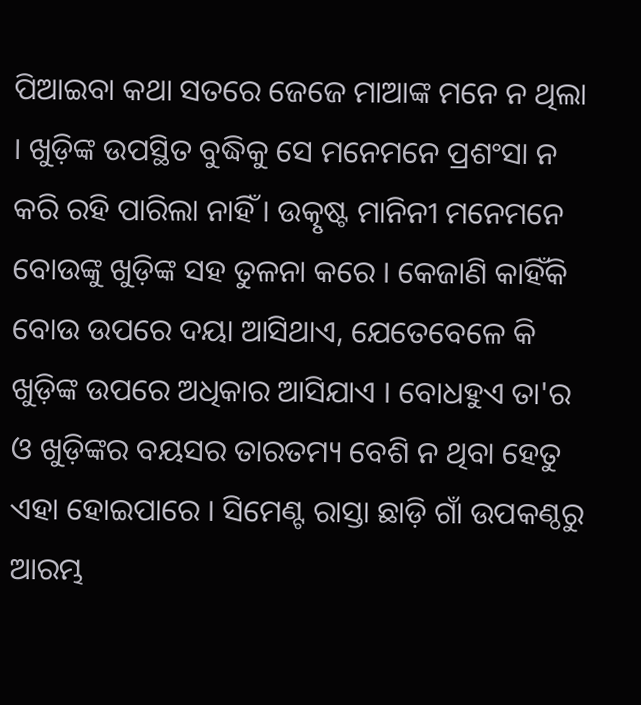ପିଆଇବା କଥା ସତରେ ଜେଜେ ମାଆଙ୍କ ମନେ ନ ଥିଲା । ଖୁଡ଼ିଙ୍କ ଉପସ୍ଥିତ ବୁଦ୍ଧିକୁ ସେ ମନେମନେ ପ୍ରଶଂସା ନ କରି ରହି ପାରିଲା ନାହିଁ । ଉତ୍କୃଷ୍ଟ ମାନିନୀ ମନେମନେ ବୋଉଙ୍କୁ ଖୁଡ଼ିଙ୍କ ସହ ତୁଳନା କରେ । କେଜାଣି କାହିଁକି ବୋଉ ଉପରେ ଦୟା ଆସିଥାଏ, ଯେତେବେଳେ କି ଖୁଡ଼ିଙ୍କ ଉପରେ ଅଧିକାର ଆସିଯାଏ । ବୋଧହୁଏ ତା'ର ଓ ଖୁଡ଼ିଙ୍କର ବୟସର ତାରତମ୍ୟ ବେଶି ନ ଥିବା ହେତୁ ଏହା ହୋଇପାରେ । ସିମେଣ୍ଟ ରାସ୍ତା ଛାଡ଼ି ଗାଁ ଉପକଣ୍ଠରୁ ଆରମ୍ଭ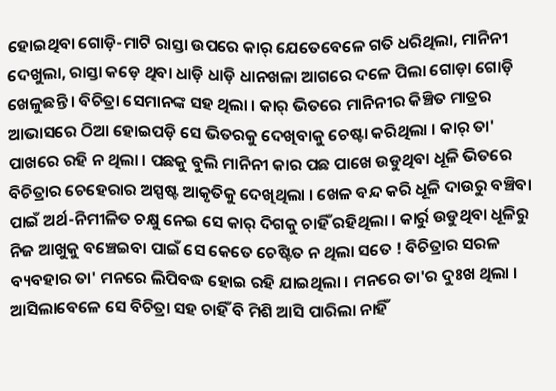ହୋଇଥିବା ଗୋଡ଼ି-ମାଟି ରାସ୍ତା ଉପରେ କାର୍ ଯେତେବେଳେ ଗତି ଧରିଥିଲା, ମାନିନୀ ଦେଖୁଲା, ରାସ୍ତା କଡ଼େ ଥିବା ଧାଡ଼ି ଧାଡ଼ି ଧାନଖଳା ଆଗରେ ଦଳେ ପିଲା ଗୋଡ଼ା ଗୋଡ଼ି ଖେଳୁଛନ୍ତି । ବିଚିତ୍ରା ସେମାନଙ୍କ ସହ ଥିଲା । କାର୍ ଭିତରେ ମାନିନୀର କିଞ୍ଚିତ ମାତ୍ରର ଆଭାସରେ ଠିଆ ହୋଇପଡ଼ି ସେ ଭିତରକୁ ଦେଖିବାକୁ ଚେଷ୍ଟା କରିଥିଲା । କାର୍ ତା' ପାଖରେ ରହି ନ ଥିଲା । ପଛକୁ ବୁଲି ମାନିନୀ କାର ପଛ ପାଖେ ଉଡୁଥିବା ଧୂଳି ଭିତରେ ବିଚିତ୍ରାର ଚେହେରାର ଅସ୍ପଷ୍ଟ ଆକୃତିକୁ ଦେଖିଥିଲା । ଖେଳ ବନ୍ଦ କରି ଧୂଳି ଦାଉରୁ ବଞ୍ଚିବା ପାଇଁ ଅର୍ଥ-ନିମୀଳିତ ଚକ୍ଷୁ ନେଇ ସେ କାର୍ ଦିଗକୁ ଚାହିଁ ରହିଥିଲା । କାର୍ରୁ ଉଡୁଥିବା ଧୂଳିରୁ ନିଜ ଆଖୁକୁ ବଞ୍ଚେଇବା ପାଇଁ ସେ କେତେ ଚେଷ୍ଟିତ ନ ଥିଲା ସତେ ! ବିଚିତ୍ରାର ସରଳ ବ୍ୟବହାର ତା' ମନରେ ଲିପିବଦ୍ଧ ହୋଇ ରହି ଯାଇଥିଲା । ମନରେ ତା'ର ଦୁଃଖ ଥିଲା । ଆସିଲାବେଳେ ସେ ବିଚିତ୍ରା ସହ ଚାହିଁ ବି ମିଶି ଆସି ପାରିଲା ନାହିଁ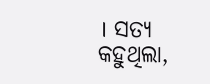। ସତ୍ୟ କହୁଥିଲା,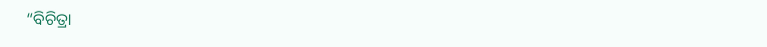“ବିଚିତ୍ରା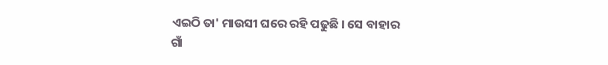ଏଇଠି ତା' ମାଉସୀ ଘରେ ରହି ପଢୁଛି । ସେ ବାହାର ଗାଁ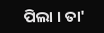ପିଲା । ତା'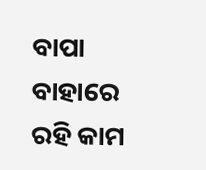ବାପା ବାହାରେ ରହି କାମ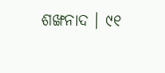ଶଙ୍ଖନାଦ । ୯୧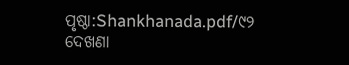ପୃଷ୍ଠା:Shankhanada.pdf/୯୨
ଦେଖଣା